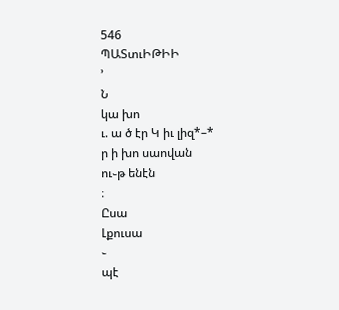546
ՊԱՏտւԻԹԻԻ
՚
Ն
կա խո
ւ. ա ծ էր Կ իւ լիզ*–*
ր ի խո սաովան
ու֊թ ենէն
։
Ըսա
Լքուսա
֊
պէ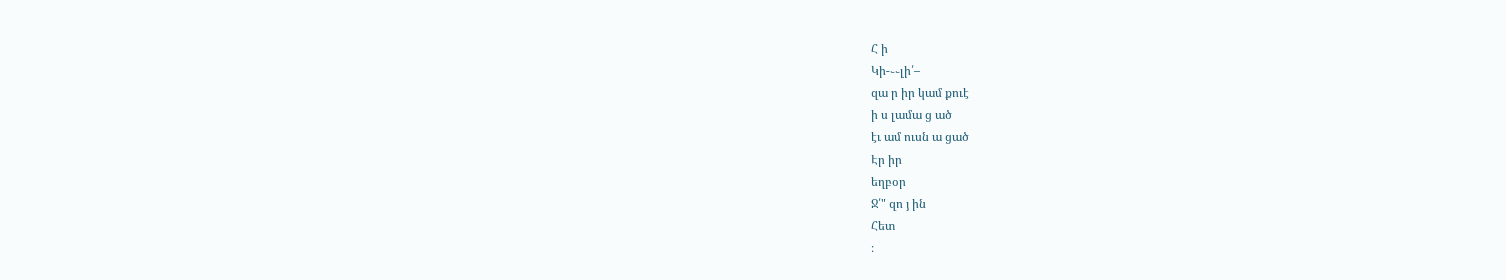Հ ի
Կի-֊֊լի՛–
զա ր իր կամ քուէ
ի ս լամա ց ած
էւ ամ ուսն ա ցած
Էր իր
եղբօր
Ջ՛" զո յ ին
Հետ
։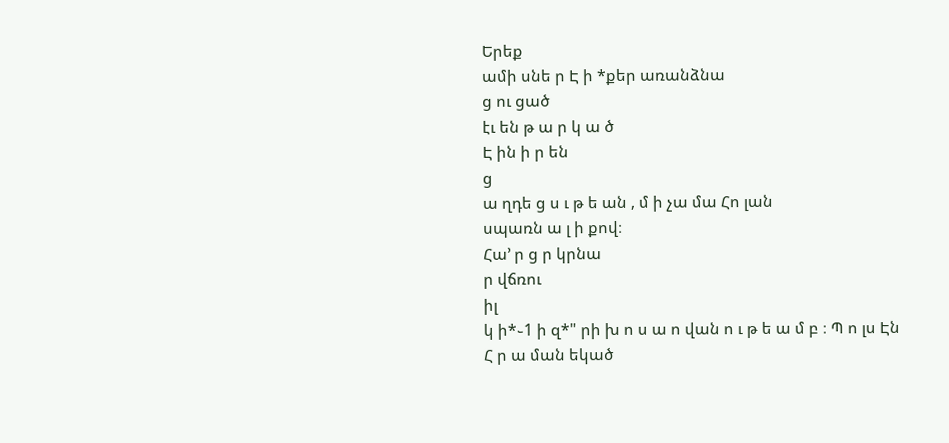Երեք
ամի սնե ր Է ի *քեր առանձնա
ց ու ցած
էւ են թ ա ր կ ա ծ
Է ին ի ր են
ց
ա ղդե ց ս ւ թ ե ան , մ ի չա մա Հո լան
սպառն ա լ ի քով։
Հա՚ ր ց ր կրնա
ր վճռու
իլ
կ ի*֊1 ի զ*" րի խ ո ս ա ո վան ո ւ թ ե ա մ բ ։ Պ ո լս Էն
Հ ր ա ման եկած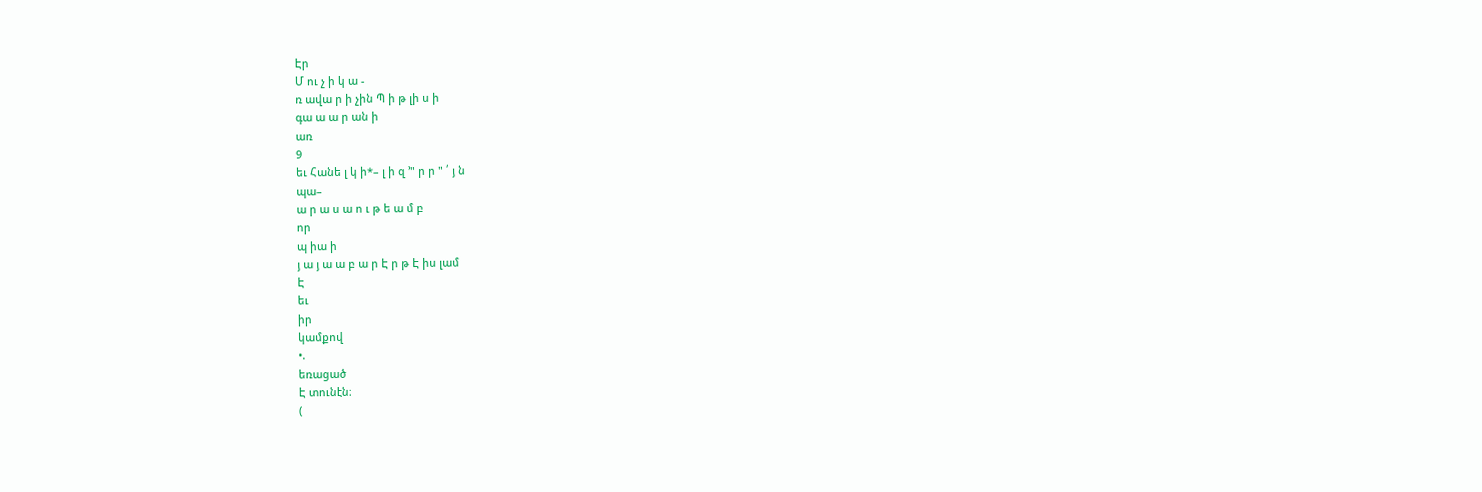Էր
Մ ու չ ի կ ա -
ռ ավա ր ի չին Պ ի թ լի ս ի
գա ա ա ր ան ի
առ
9
եւ Հանե լ կ ի*– լ ի զ ՚" ր ր " ՛ յ ն
պա–
ա ր ա ս ա ո ւ թ ե ա մ բ
որ
պ իա ի
յ ա յ ա ա բ ա ր Է ր թ Է իս լամ
Է
եւ
իր
կամքով
•.
եռացած
Է տունէն։
(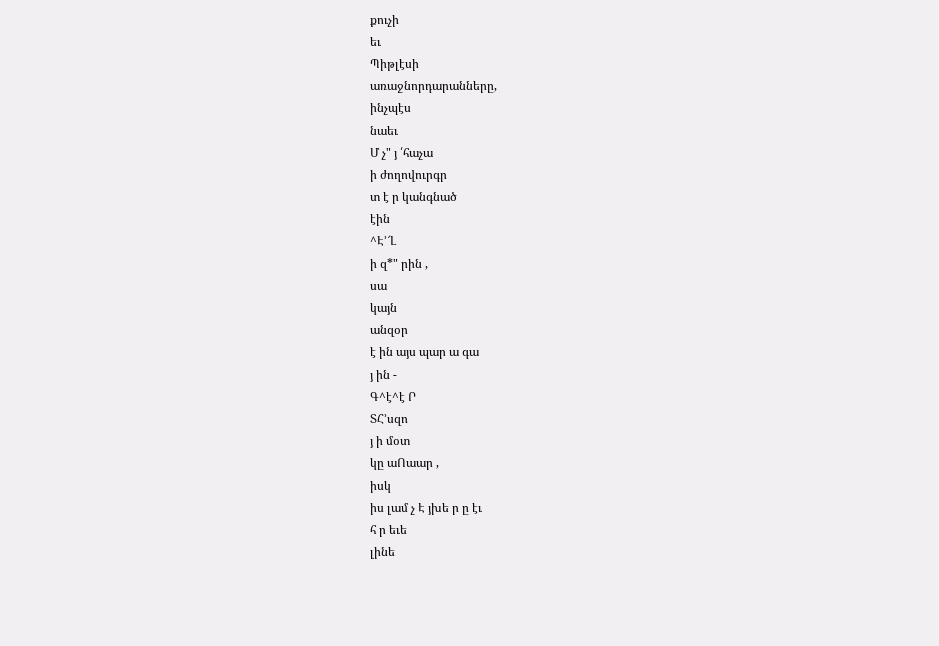քուչի
եւ
Պիթլէսի
առաջնորդարանները,
ինչպէս
նաեւ
Մ չ" յ ՛հաչա
ի ժողովուրգր
տ է ր կանգնած
էին
^Է՚՜Լ
ի զ*" րին ,
սա
կայն
անզօր
է ին այս պար ա գա
յ ին -
Գ^է^է Ր
ՏՀ՚սզո
յ ի մօտ
կը աՈաար ,
իսկ
իս լամ չ Է յխե ր ը էւ
հ ր եւե
լինե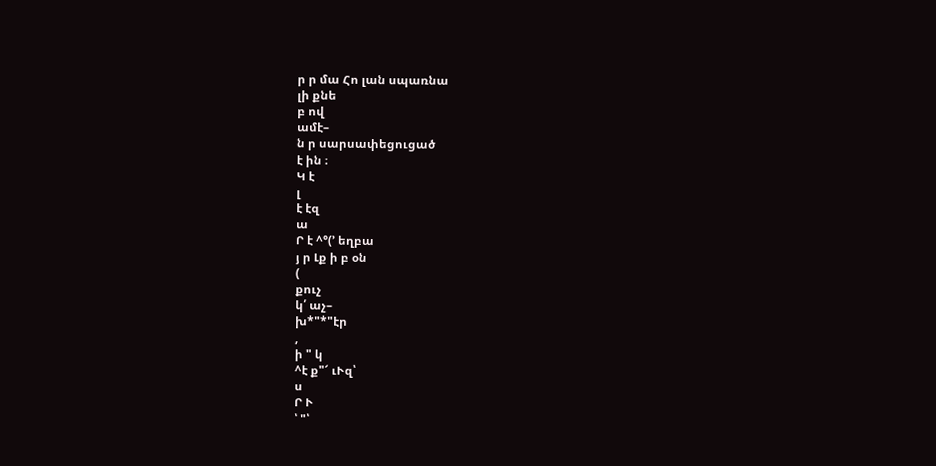ր ր մա Հո լան սպառնա
լի քնե
բ ով
ամէ–
ն ր սարսափեցուցած
է ին ։
Կ է
լ
է էզ
ա
Ր է ^°(՚ եղբա
յ ր Լք ի բ օն
(
քուչ
կ՛ աչ–
խ*"*"էր
,
ի " կ
^է ք"՜ ւՒզ՝
ս
Ր Ւ
՝ "՝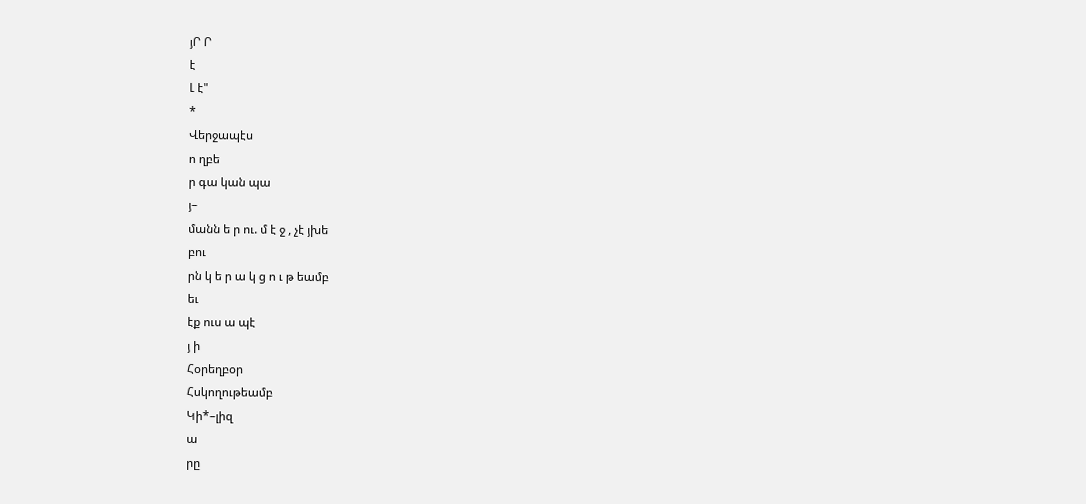յՐ Ր
է
Լ է"
*
Վերջապէս
ո ղբե
ր գա կան պա
յ–
մանն ե ր ու. մ է ջ , չէ յխե
բու
րն կ ե ր ա կ ց ո ւ թ եամբ
եւ
էք ուս ա պէ
յ ի
Հօրեղբօր
Հսկողութեամբ
Կի*–լիզ
ա
րը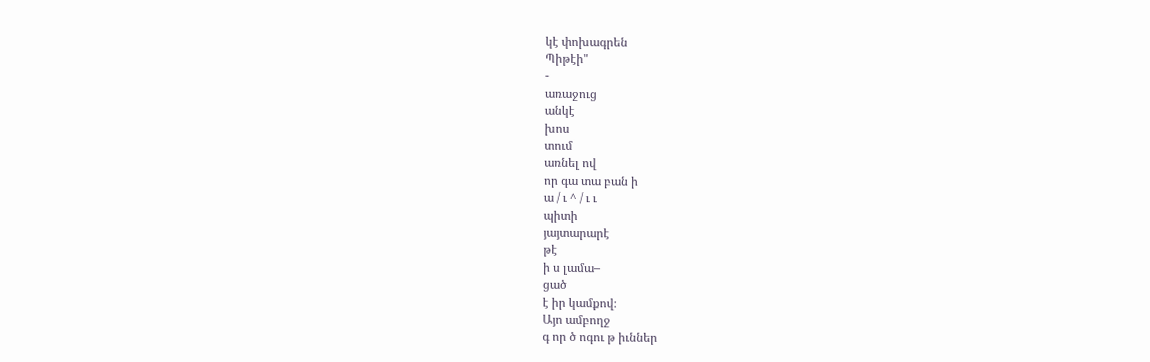կէ փոխագրեն
Պիթէի"
-
առաջուց
անկէ
խոս
տում
առնել ով
որ գա տա բան ի
ա / ւ ^ / ւ ւ
պիտի
յայտարարէ
թէ
ի ս լամա–
ցած
է իր կամքով։
Այո ամբողջ
գ որ ծ ոգու թ իւններ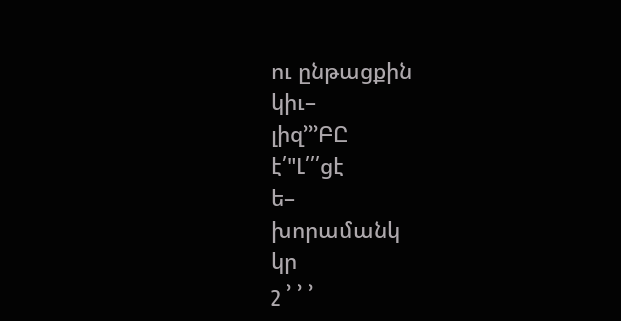ու ընթացքին
կիւ–
լիզ՚՚՚ԲԸ
է՛"Լ՛՛՛ցէ
ե–
խորամանկ
կր
շ ՚ ՚ ՚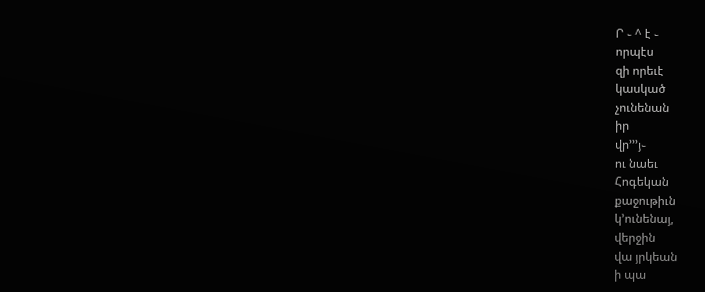Ր ֊ ^ է ֊
որպէս
զի որեւէ
կասկած
չունենան
իր
վր՚՚՚յ֊
ու նաեւ
Հոգեկան
քաջութիւն
կ՚ունենայ,
վերջին
վա յրկեան
ի պա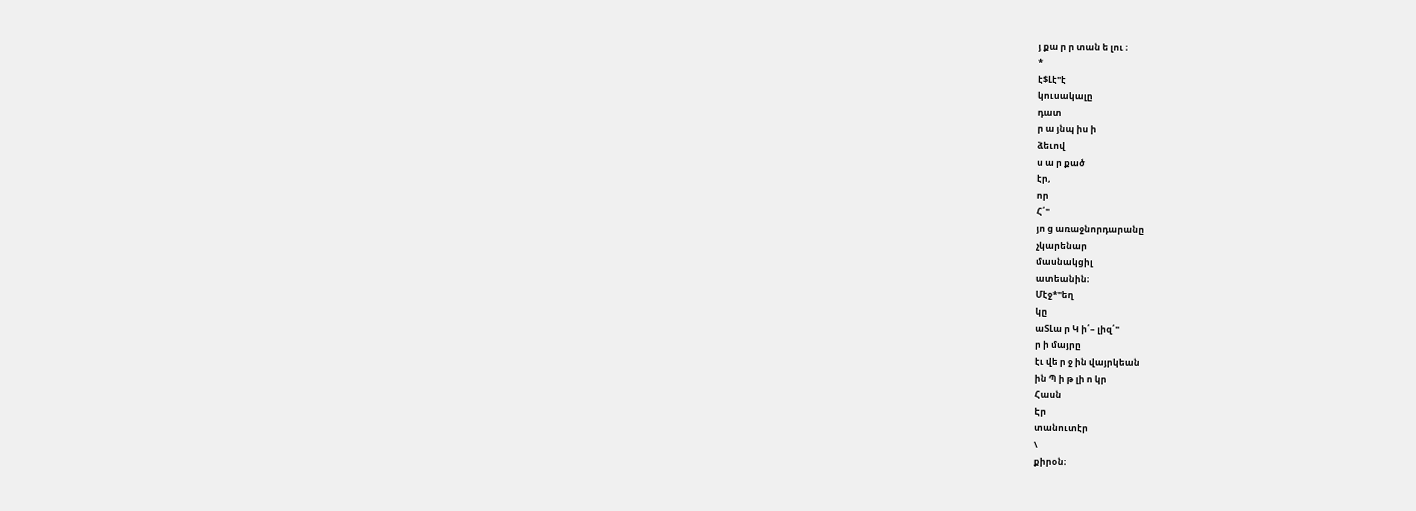յ քա ր ր տան ե լու ։
*
է$Լէ"է
կուսակալը
դատ
ր ա յնպ իս ի
ձեւով
ս ա ր քած
էր,
որ
Հ՛"
յո ց առաջնորդարանը
չկարենար
մասնակցիլ
ատեանին։
Մէջ*"եղ
կը
աՏԼա ր Կ ի՛– լիզ՛"
ր ի մայրը
էւ վե ր ջ ին վայրկեան
ին Պ ի թ լի ո կր
Հասն
Էր
տանուտէր
\
քիրօն։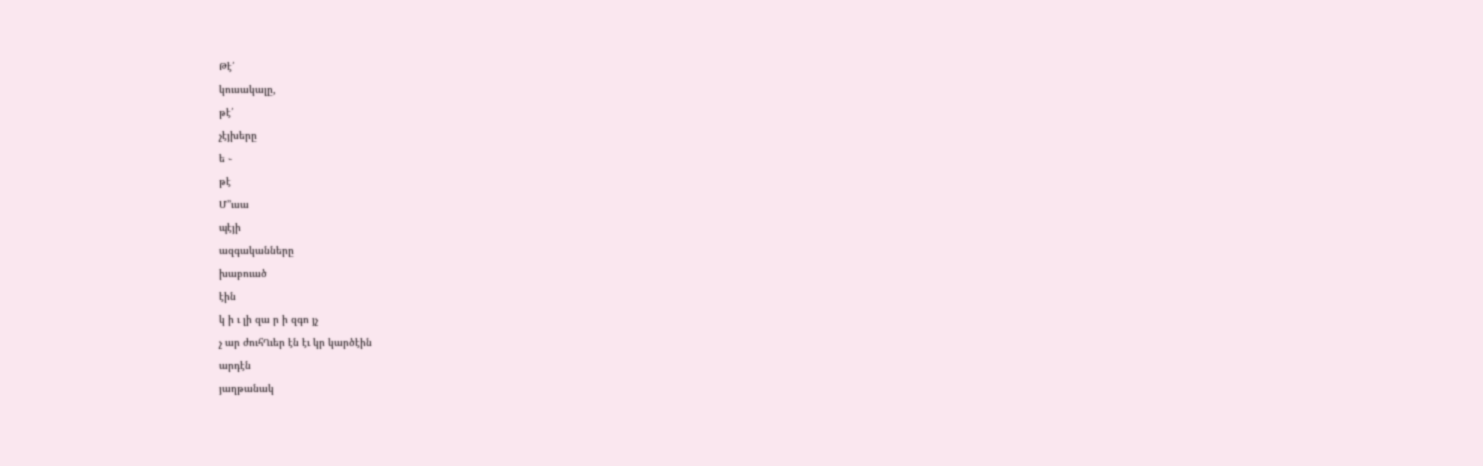Թէ՛
կուսակալը,
թէ՛
չէյխերը
ե ֊
թէ
Մ՚՚ւսա
պէյի
ազգականները
խաբուած
էին
կ ի ւ լի զա ր ի զգո յչ
չ ար ժուհՂւեր էն էւ կր կարծէին
արդէն
յաղթանակ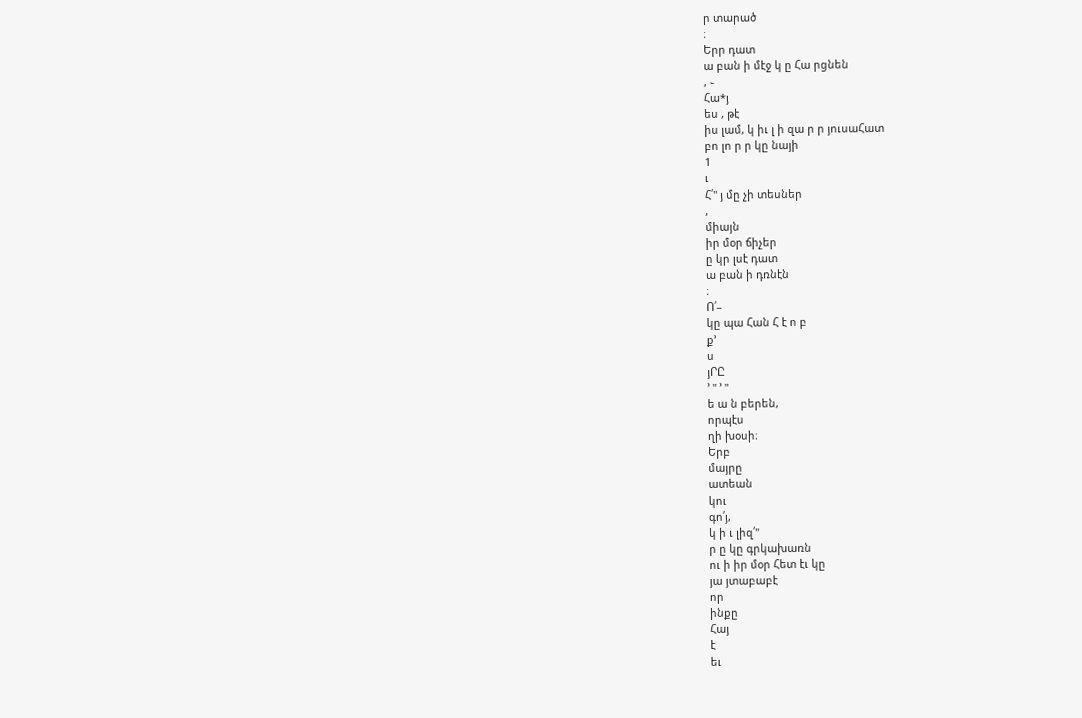ր տարած
։
Երր դատ
ա բան ի մէջ կ ը Հա րցնեն
, ֊
Հա*յ
ես , թէ
իս լամ, կ իւ լ ի զա ր ր յուսաՀատ
բո լո ր ր կը նայի
1
ւ
Հ՛" յ մը չի տեսներ
,
միայն
իր մօր ճիչեր
ը կր լսէ դատ
ա բան ի դռնէն
։
Ո՛–
կը պա Հան Հ է ո բ
ք՚
ս
յՐԸ
՚ " ՚ "
ե ա ն բերեն,
որպէս
ղի խօսի։
Երբ
մայրը
ատեան
կու
գո՛յ,
կ ի ւ լիզ՛"
ր ը կը գրկախառն
ու ի իր մօր Հետ էւ կը
յա յտաբաբէ
որ
ինքը
Հայ
է
եւ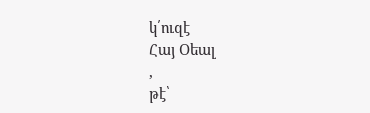կ՛ուզէ
Հայ Օեալ
,
թէ՝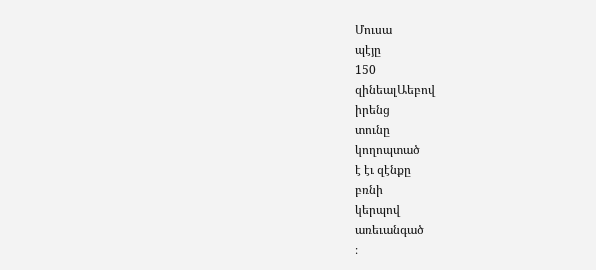Մուսա
պէյը
150
զինեալԱեբով
իրենց
տունը
կողոպտած
է էւ զէնքը
բռնի
կերպով
առեւանգած
։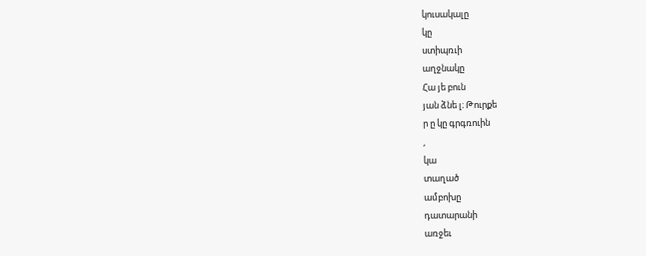կուսակալը
կը
ստիպռւի
աղջնակը
Հա յե բուն
յան ձնե լ։ Թուրքե
ր ը կը գրգռուին
,
կա
տաղած
ամբոխը
դատարանի
առջեւ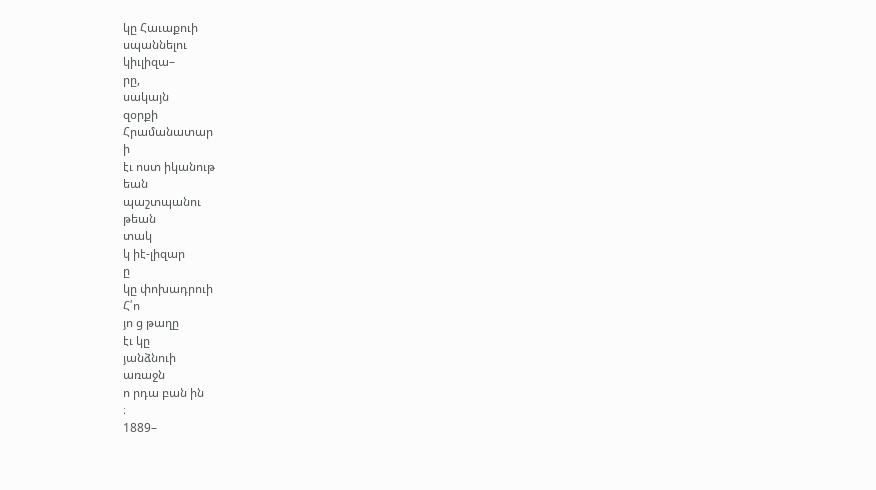կը Հաւաքուի
սպաննելու
կիւլիզա–
րը,
սակայն
զօրքի
Հրամանատար
ի
էւ ոստ իկանութ
եան
պաշտպանու
թեան
տակ
կ իէ-լիզար
ը
կը փոխադրուի
Հ՛ո
յո ց թաղը
էւ կը
յանձնուի
առաջն
ո րդա բան ին
։
1889–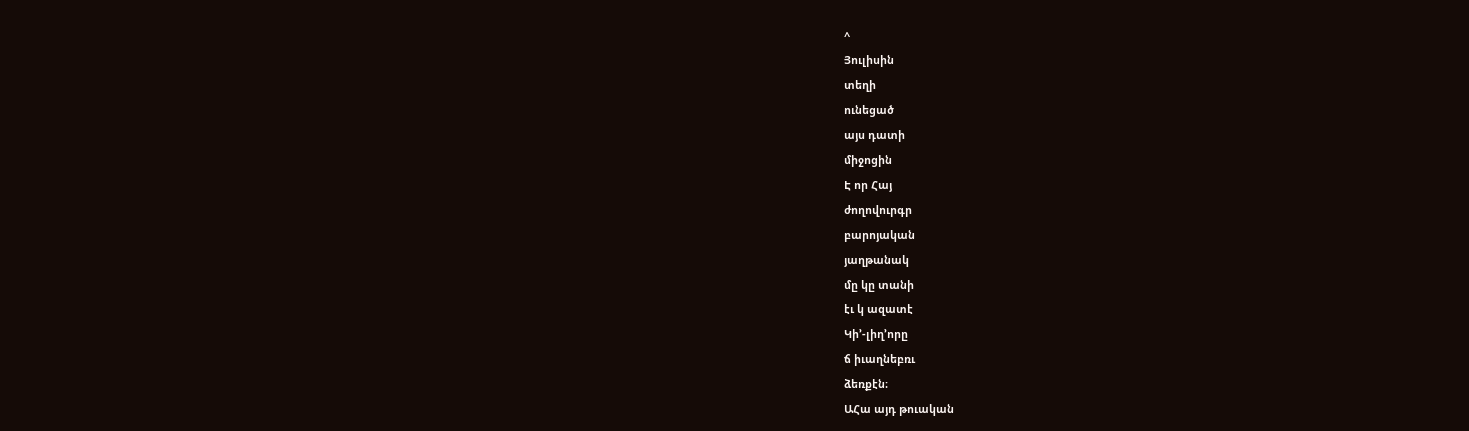^
Յուլիսին
տեղի
ունեցած
այս դատի
միջոցին
Է որ Հայ
ժողովուրգր
բարոյական
յաղթանակ
մը կը տանի
էւ կ ազատէ
Կի՚-լիղ՚որը
ճ իւաղնեբռւ
ձեռքէն։
ԱՀա այդ թուական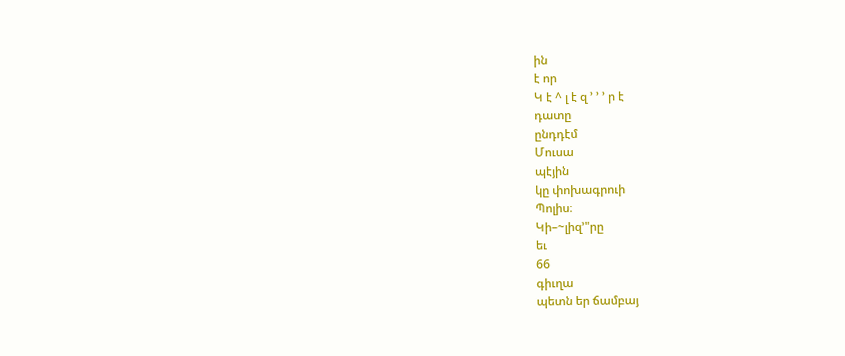ին
է որ
Կ է ^ լ է զ ՚ ՚ ՚ ր է
դատը
ընդդէմ
Մուսա
պէյին
կը փոխագրուի
Պոլիս։
Կի–~լիզ՚"րը
եւ
66
գիւղա
պետն եր ճամբայ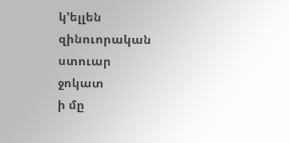կ՚ելլեն
զինուորական
ստուար
ջոկատ
ի մը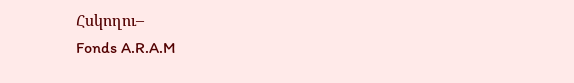Հսկողու–
Fonds A.R.A.M